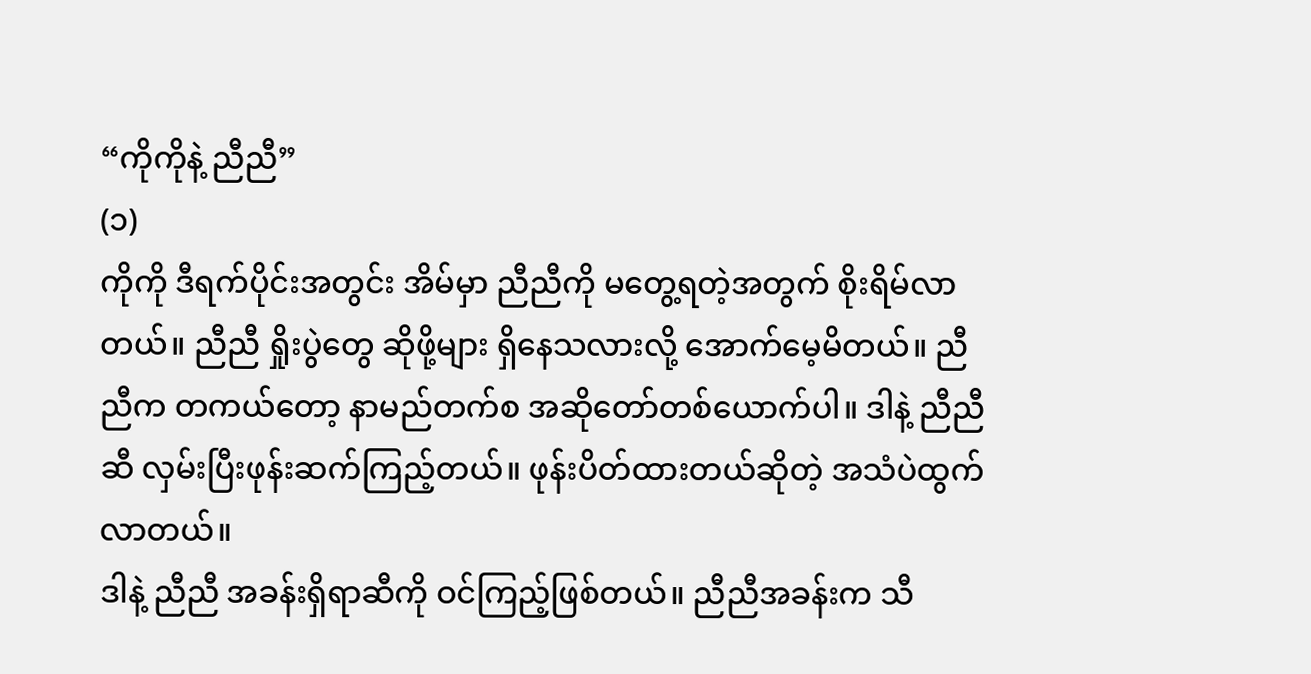“ကိုကိုနဲ့ ညီညီ”
(၁)
ကိုကို ဒီရက်ပိုင်းအတွင်း အိမ်မှာ ညီညီကို မတွေ့ရတဲ့အတွက် စိုးရိမ်လာတယ်။ ညီညီ ရှိုးပွဲတွေ ဆိုဖို့များ ရှိနေသလားလို့ အောက်မေ့မိတယ်။ ညီညီက တကယ်တော့ နာမည်တက်စ အဆိုတော်တစ်ယောက်ပါ။ ဒါနဲ့ ညီညီဆီ လှမ်းပြီးဖုန်းဆက်ကြည့်တယ်။ ဖုန်းပိတ်ထားတယ်ဆိုတဲ့ အသံပဲထွက်လာတယ်။
ဒါနဲ့ ညီညီ အခန်းရှိရာဆီကို ဝင်ကြည့်ဖြစ်တယ်။ ညီညီအခန်းက သီ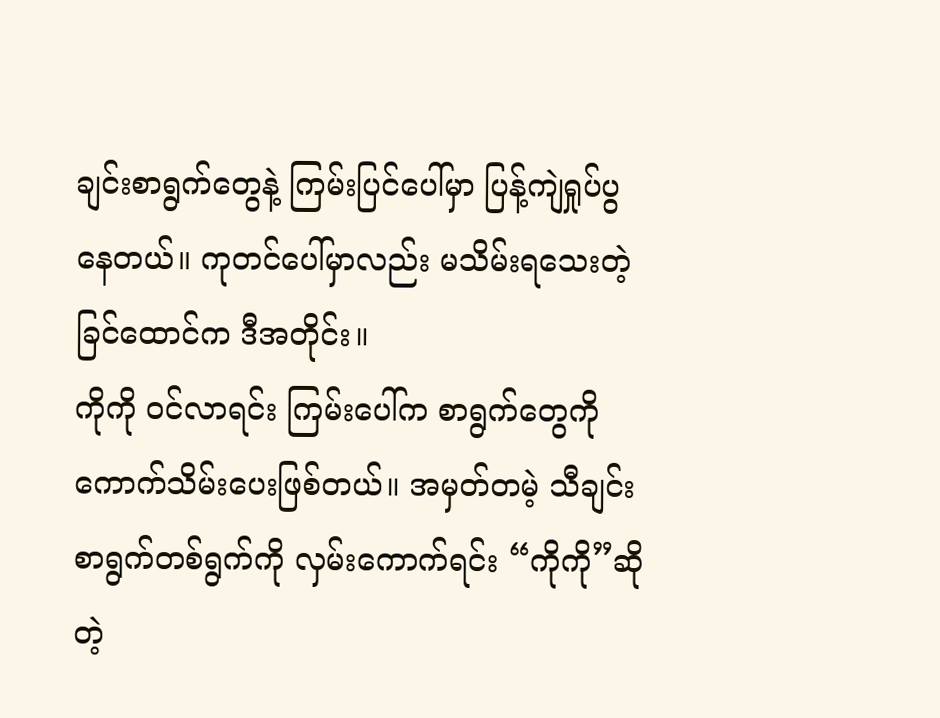ချင်းစာရွက်တွေနဲ့ ကြမ်းပြင်ပေါ်မှာ ပြန့်ကျဲရှုပ်ပွနေတယ်။ ကုတင်ပေါ်မှာလည်း မသိမ်းရသေးတဲ့ ခြင်ထောင်က ဒီအတိုင်း။
ကိုကို ဝင်လာရင်း ကြမ်းပေါ်က စာရွက်တွေကို ကောက်သိမ်းပေးဖြစ်တယ်။ အမှတ်တမဲ့ သီချင်းစာရွက်တစ်ရွက်ကို လှမ်းကောက်ရင်း “ကိုကို”ဆိုတဲ့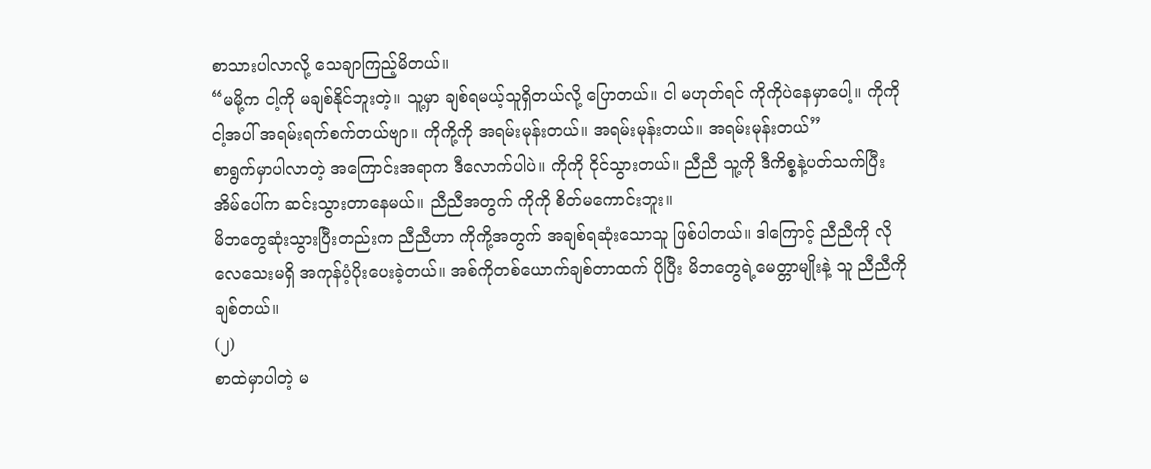စာသားပါလာလို့ သေချာကြည့်မိတယ်။
“မမို့က ငါ့ကို မချစ်နိုင်ဘူးတဲ့။ သူ့မှာ ချစ်ရမယ့်သူရှိတယ်လို့ ပြောတယ်။ ငါ မဟုတ်ရင် ကိုကိုပဲနေမှာပေါ့။ ကိုကို ငါ့အပါ် အရမ်းရက်စက်တယ်ဗျာ။ ကိုကို့ကို အရမ်းမုန်းတယ်။ အရမ်းမုန်းတယ်။ အရမ်းမုန်းတယ်”
စာရွက်မှာပါလာတဲ့ အကြောင်းအရာက ဒီလောက်ပါပဲ။ ကိုကို ငိုင်သွားတယ်။ ညီညီ သူ့ကို ဒီကိစ္စနဲ့ပတ်သက်ပြီး အိမ်ပေါ်က ဆင်းသွားတာနေမယ်။ ညီညီအတွက် ကိုကို စိတ်မကောင်းဘူး။
မိဘတွေဆုံးသွားပြီးတည်းက ညီညီဟာ ကိုကို့အတွက် အချစ်ရဆုံးသောသူ ဖြစ်ပါတယ်။ ဒါကြောင့် ညီညီကို လိုလေသေးမရှိ အကုန်ပံ့ပိုးပေးခဲ့တယ်။ အစ်ကိုတစ်ယောက်ချစ်တာထက် ပိုပြီး မိဘတွေရဲ့မေတ္တာမျိုးနဲ့ သူ ညီညီကို ချစ်တယ်။
(၂)
စာထဲမှာပါတဲ့ မ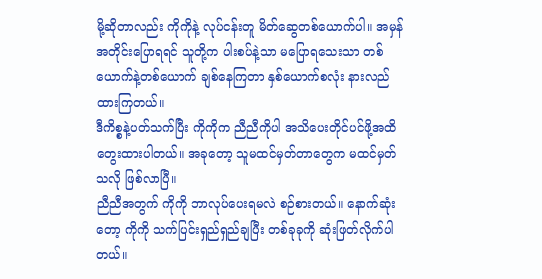မို့ဆိုတာလည်း ကိုကိုနဲ့ လုပ်ငန်းတူ မိတ်ဆွေတစ်ယောက်ပါ။ အမှန်အတိုင်းပြောရရင် သူတို့က ပါးစပ်နဲ့သာ မပြောရသေးသာ တစ်ယောက်နဲ့တစ်ယောက် ချစ်နေကြတာ နှစ်ယောက်စလုံး နားလည်ထားကြတယ်။
ဒီကိစ္စနဲ့ပတ်သက်ပြီး ကိုကိုက ညီညီကိုပါ အသိပေးတိုင်ပင်ဖို့အထိ တွေးထားပါတယ်။ အခုတော့ သူမထင်မှတ်တာတွေက မထင်မှတ်သလို ဖြစ်လာပြီ။
ညီညီအတွက် ကိုကို ဘာလုပ်ပေးရမလဲ စဉ်စားတယ်။ နောက်ဆုံးတော့ ကိုကို သက်ပြင်းရှည်ရှည်ချပြီး တစ်ခုခုကို ဆုံးဖြတ်လိုက်ပါတယ်။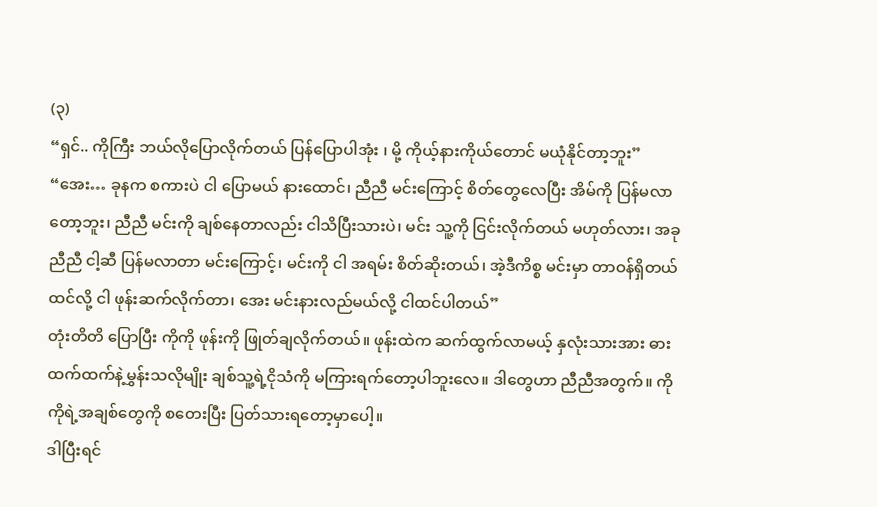(၃)
“ရှင်.. ကိုကြီး ဘယ်လိုပြောလိုက်တယ် ပြန်ပြောပါအုံး ၊ မို့ ကိုယ့်နားကိုယ်တောင် မယုံနိုင်တာ့ဘူး”
“အေး… ခုနက စကားပဲ ငါ ပြောမယ် နားထောင်၊ ညီညီ မင်းကြောင့် စိတ်တွေလေပြီး အိမ်ကို ပြန်မလာတော့ဘူး၊ ညီညီ မင်းကို ချစ်နေတာလည်း ငါသိပြီးသားပဲ၊ မင်း သူ့ကို ငြင်းလိုက်တယ် မဟုတ်လား၊ အခု ညီညီ ငါ့ဆီ ပြန်မလာတာ မင်းကြောင့်၊ မင်းကို ငါ အရမ်း စိတ်ဆိုးတယ်၊ အဲ့ဒီကိစ္စ မင်းမှာ တာဝန်ရှိတယ်ထင်လို့ ငါ ဖုန်းဆက်လိုက်တာ၊ အေး မင်းနားလည်မယ်လို့ ငါထင်ပါတယ်”
တုံးတိတိ ပြောပြီး ကိုကို ဖုန်းကို ဖြုတ်ချလိုက်တယ်။ ဖုန်းထဲက ဆက်ထွက်လာမယ့် နှလုံးသားအား ဓားထက်ထက်နဲ့မွှန်းသလိုမျိုး ချစ်သူ့ရဲ့ငိုသံကို မကြားရက်တော့ပါဘူးလေ။ ဒါတွေဟာ ညီညီအတွက်။ ကိုကိုရဲ့အချစ်တွေကို စတေးပြီး ပြတ်သားရတော့မှာပေါ့။
ဒါပြီးရင်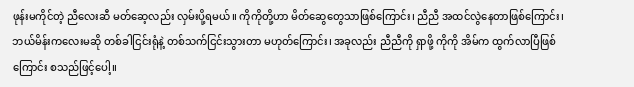ဖုန်းမကိုင်တဲ့ ညီလေးဆီ မတ်ဆေ့လည်း လှမ်းပို့ရမယ်။ ကိုကိုတို့ဟာ မိတ်ဆွေတွေသာဖြစ်ကြောင်း၊ ညီညီ အထင်လွဲနေတာဖြစ်ကြောင်း၊ ဘယ်မိန်းကလေးမဆို တစ်ခါငြင်းရုံနဲ့ တစ်သက်ငြင်းသွားတာ မဟုတ်ကြောင်း၊ အခုလည်း ညီညီကို ရှာဖို့ ကိုကို အိမ်က ထွက်လာပြီဖြစ်ကြောင်း စသည်ဖြင့်ပေါ့။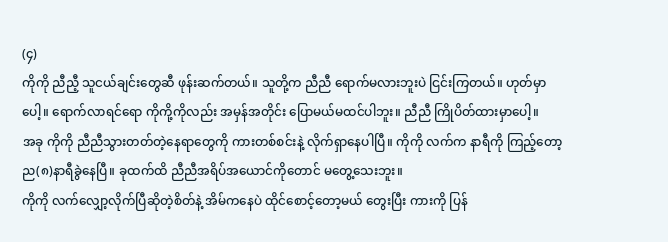(၄)
ကိုကို ညီညီ့ သူငယ်ချင်းတွေဆီ ဖုန်းဆက်တယ်။ သူတို့က ညီညီ ရောက်မလားဘူးပဲ ငြင်းကြတယ်။ ဟုတ်မှာပေါ့။ ရောက်လာရင်ရော ကိုကို့ကိုလည်း အမှန်အတိုင်း ပြောမယ်မထင်ပါဘူး။ ညီညီ ကြိုပိတ်ထားမှာပေါ့။
အခု ကိုကို ညီညီသွားတတ်တဲ့နေရာတွေကို ကားတစ်စင်းနဲ့ လိုက်ရှာနေပါပြီ။ ကိုကို လက်က နာရီကို ကြည့်တော့ ည(၈)နာရီခွဲနေပြီ။ ခုထက်ထိ ညီညီအရိပ်အယောင်ကိုတောင် မတွေ့သေးဘူး။
ကိုကို လက်လျှော့လိုက်ပြီဆိုတဲ့စိတ်နဲ့ အိမ်ကနေပဲ ထိုင်စောင့်တော့မယ် တွေးပြီး ကားကို ပြန်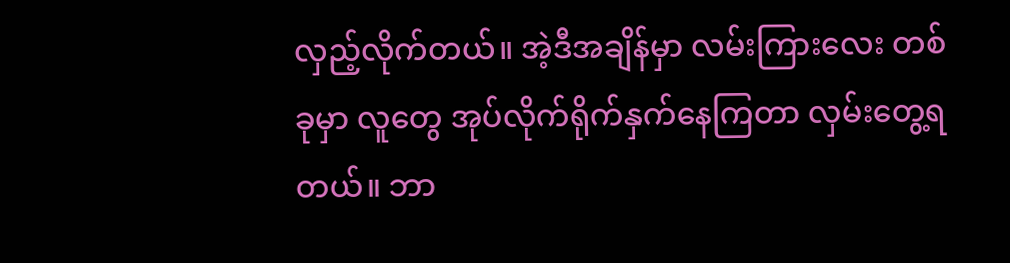လှည့်လိုက်တယ်။ အဲ့ဒီအချိန်မှာ လမ်းကြားလေး တစ်ခုမှာ လူတွေ အုပ်လိုက်ရိုက်နှက်နေကြတာ လှမ်းတွေ့ရတယ်။ ဘာ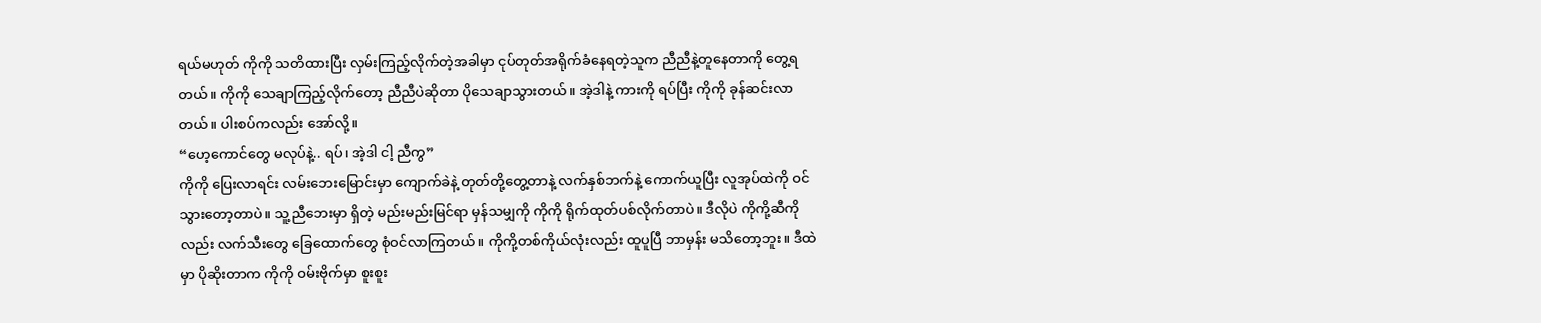ရယ်မဟုတ် ကိုကို သတိထားပြီး လှမ်းကြည့်လိုက်တဲ့အခါမှာ ငုပ်တုတ်အရိုက်ခံနေရတဲ့သူက ညီညီနဲ့တူနေတာကို တွေ့ရတယ်။ ကိုကို သေချာကြည့်လိုက်တော့ ညီညီပဲဆိုတာ ပိုသေချာသွားတယ်။ အဲ့ဒါနဲ့ ကားကို ရပ်ပြီး ကိုကို ခုန်ဆင်းလာတယ်။ ပါးစပ်ကလည်း အော်လို့။
“ဟေ့ကောင်တွေ မလုပ်နဲ့.. ရပ်၊ အဲ့ဒါ ငါ့ ညီကွ”
ကိုကို ပြေးလာရင်း လမ်းဘေးမြောင်းမှာ ကျောက်ခဲနဲ့ တုတ်တို့တွေ့တာနဲ့ လက်နှစ်ဘက်နဲ့ ကောက်ယူပြီး လူအုပ်ထဲကို ဝင်သွားတော့တာပဲ။ သူ့ညီဘေးမှာ ရှိတဲ့ မည်းမည်းမြင်ရာ မှန်သမျှကို ကိုကို ရိုက်ထုတ်ပစ်လိုက်တာပဲ။ ဒီလိုပဲ ကိုကို့ဆီကိုလည်း လက်သီးတွေ ခြေထောက်တွေ စုံဝင်လာကြတယ်။ ကိုကို့တစ်ကိုယ်လုံးလည်း ထူပူပြီ ဘာမှန်း မသိတော့ဘူး။ ဒီထဲမှာ ပိုဆိုးတာက ကိုကို ဝမ်းဗိုက်မှာ စူးစူး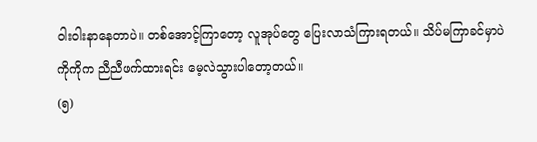ဝါးဝါးနာနေတာပဲ။ တစ်အောင့်ကြာတော့ လူအုပ်တွေ ပြေးလာသံကြားရတယ်။ သိပ်မကြာခင်မှာပဲ ကိုကိုက ညီညီဖက်ထားရင်း မေ့လဲသွားပါတော့တယ်။
(၅)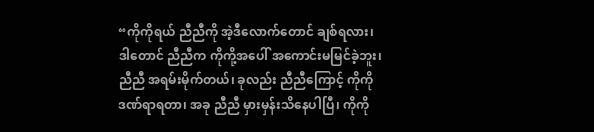“ကိုကိုရယ် ညီညီကို အဲ့ဒီလောက်တောင် ချစ်ရလား၊ ဒါတောင် ညီညီက ကိုကို့အပေါ် အကောင်းမမြင်ခဲ့ဘူး၊ ညီညီ အရမ်းမိုက်တယ်၊ ခုလည်း ညီညီကြောင့် ကိုကိုဒဏ်ရာရတာ၊ အခု ညီညီ မှားမှန်းသိနေပါပြီ၊ ကိုကို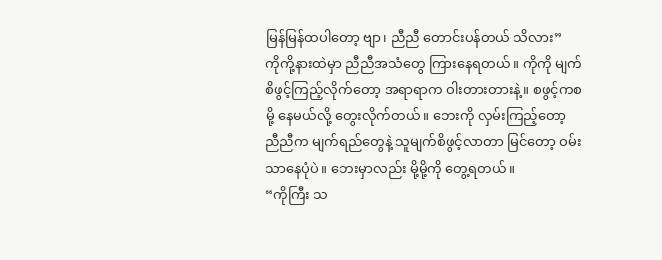မြန်မြန်ထပါတော့ ဗျာ၊ ညီညီ တောင်းပန်တယ် သိလား”
ကိုကို့နားထဲမှာ ညီညီအသံတွေ ကြားနေရတယ်။ ကိုကို မျက်စိဖွင့်ကြည့်လိုက်တော့ အရာရာက ဝါးတားတားနဲ့။ စဖွင့်ကစမို့ နေမယ်လို့ တွေးလိုက်တယ်။ ဘေးကို လှမ်းကြည့်တော့ ညီညီက မျက်ရည်တွေနဲ့ သူမျက်စိဖွင့်လာတာ မြင်တော့ ဝမ်းသာနေပုံပဲ။ ဘေးမှာလည်း မို့မို့ကို တွေ့ရတယ်။
“ကိုကြီး သ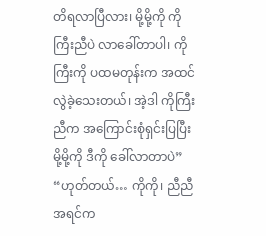တိရလာပြီလား၊ မို့မို့ကို ကိုကြီးညီပဲ လာခေါ်တာပါ၊ ကိုကြီးကို ပထမတုန်းက အထင်လွဲခဲ့သေးတယ်၊ အဲ့ဒါ ကိုကြီးညီက အကြောင်းစုံရှင်းပြပြီး မို့မို့ကို ဒီကို ခေါ်လာတာပဲ”
“ဟုတ်တယ်… ကိုကို၊ ညီညီ အရင်က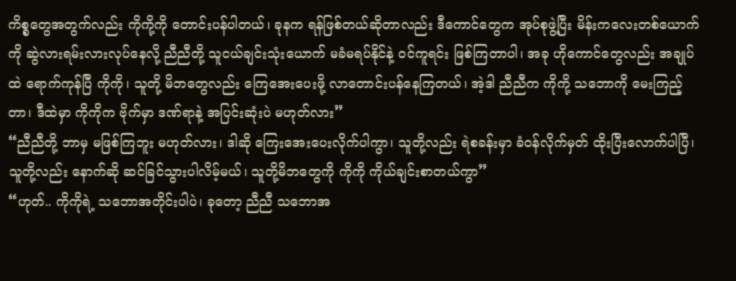ကိစ္စတွေအတွက်လည်း ကိုကို့ကို တောင်းပန်ပါတယ်၊ ခုနက ရန်ဖြစ်တယ်ဆိုတာလည်း ဒီကောင်တွေက အုပ်စုဖွဲ့ပြီး မိန်းကလေးတစ်ယောက်ကို ဆွဲလားရမ်းလားလုပ်နေလို့ ညီညီတို့ သူငယ်ချင်းသုံးယောက် မခံမရပ်နိုင်နဲ့ ဝင်ကူရင်း ဖြစ်ကြတာပါ၊ အခု ဟိုကောင်တွေလည်း အချုပ်ထဲ ရောက်ကုန်ပြီ ကိုကို၊ သူတို့ မိဘတွေလည်း ကြေအေးပေးဖို့ လာတောင်းပန်နေကြတယ်၊ အဲ့ဒါ ညီညီက ကိုကို့ သဘောကို မေးကြည့်တာ၊ ဒီထဲမှာ ကိုကိုက ဗိုက်မှာ ဒဏ်ရာနဲ့ အပြင်းဆုံးပဲ မဟုတ်လား”
“ညီညီတို့ ဘာမှ မဖြစ်ကြဘူး မဟုတ်လား၊ ဒါဆို ကြေးအေးပေးလိုက်ပါကွာ၊ သူတို့လည်း ရဲစခန်းမှာ ခံဝန်လိုက်မှတ် ထိုးပြီးလောက်ပါပြီ၊ သူတို့လည်း နောက်ဆို ဆင်ခြင်သွားပါလိမ့်မယ်၊ သူတို့မိဘတွေကို ကိုကို ကိုယ်ချင်းစာတယ်ကွာ”
“ဟုတ်.. ကိုကိုရဲ့ သဘောအတိုင်းပါပဲ၊ ခုတော့ ညီညီ သဘောအ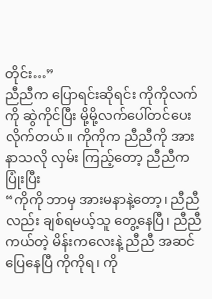တိုင်း…”
ညီညီက ပြောရင်းဆိုရင်း ကိုကိုလက်ကို ဆွဲကိုင်ပြီး မို့မို့လက်ပေါ်တင်ပေးလိုက်တယ်။ ကိုကိုက ညီညီကို အားနာသလို လှမ်း ကြည့်တော့ ညီညီက ပြုံးပြီး
“ကိုကို ဘာမှ အားမနာနဲ့တော့၊ ညီညီလည်း ချစ်ရမယ့်သူ တွေ့နေပြီ၊ ညီညီကယ်တဲ့ မိန်းကလေးနဲ့ ညီညီ အဆင်ပြေနေပြီ ကိုကိုရ၊ ကို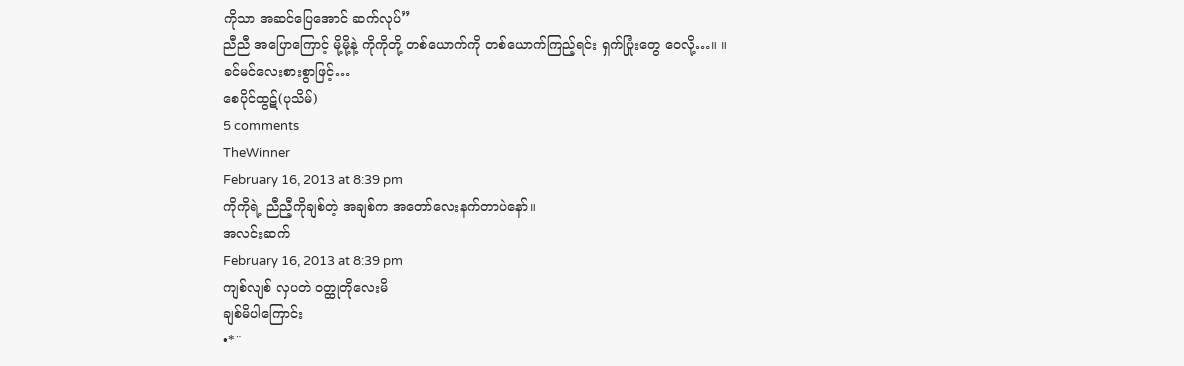ကိုသာ အဆင်ပြေအောင် ဆက်လုပ်”
ညီညီ အပြောကြောင့် မို့မို့နဲ့ ကိုကိုတို့ တစ်ယောက်ကို တစ်ယောက်ကြည့်ရင်း ရှက်ပြုံးတွေ ဝေလို့…။ ။
ခင်မင်လေးစားစွာဖြင့်…
စေပိုင်ထွဋ်(ပုသိမ်)
5 comments
TheWinner
February 16, 2013 at 8:39 pm
ကိုကိုရဲ့ ညီညီ့ကိုချစ်တဲ့ အချစ်က အတော်လေးနက်တာပဲနော်။
အလင်းဆက်
February 16, 2013 at 8:39 pm
ကျစ်လျစ် လှပတဲ ဝတ္ထုတိုလေးမိ
ချစ်မိပါကြောင်း
•*¨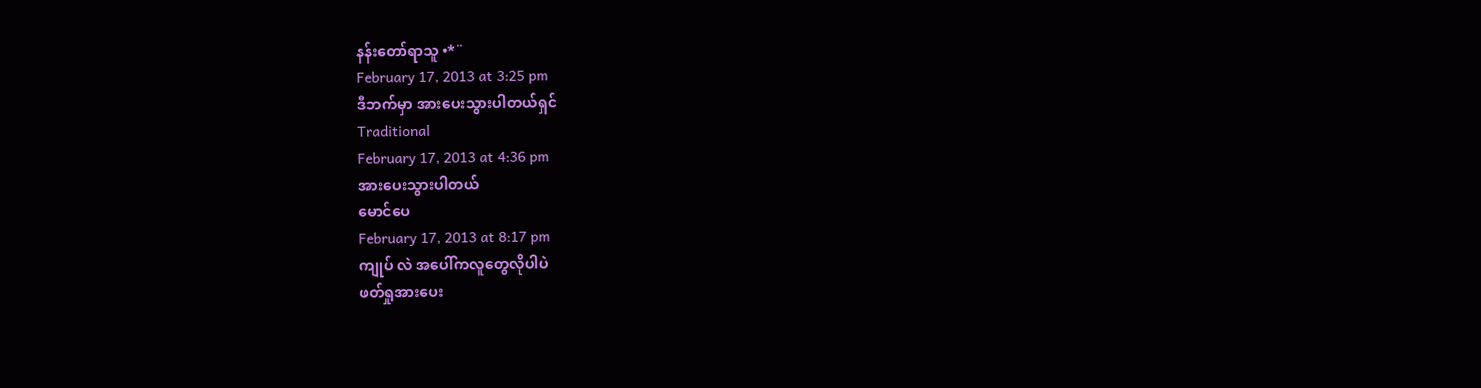နန်းတော်ရာသူ •*¨
February 17, 2013 at 3:25 pm
ဒီဘက်မှာ အားပေးသွားပါတယ်ရှင်
Traditional
February 17, 2013 at 4:36 pm
အားပေးသွားပါတယ်
မောင်ပေ
February 17, 2013 at 8:17 pm
ကျုပ် လဲ အပေါ်ကလူတွေလိုပါပဲ
ဖတ်ရှုအားပေး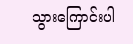သွားကြောင်းပါ